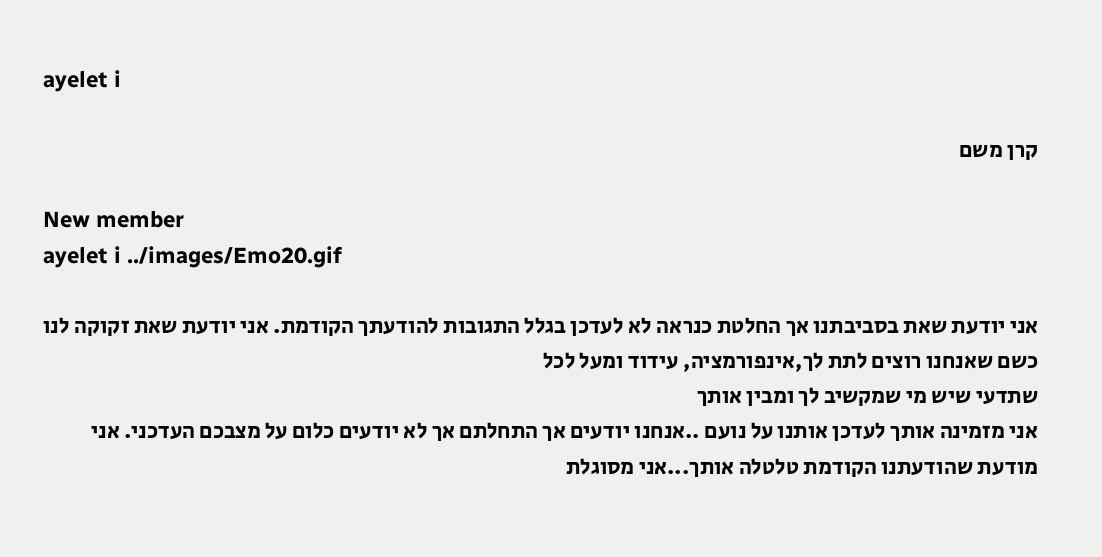ayelet i

קרן משם

New member
ayelet i ../images/Emo20.gif

אני יודעת שאת בסביבתנו אך החלטת כנראה לא לעדכן בגלל התגובות להודעתך הקודמת. אני יודעת שאת זקוקה לנו כשם שאנחנו רוצים לתת לך,אינפורמציה, עידוד ומעל לכל
שתדעי שיש מי שמקשיב לך ומבין אותך
אני מזמינה אותך לעדכן אותנו על נועם ..אנחנו יודעים אך התחלתם אך לא יודעים כלום על מצבכם העדכני. אני מודעת שהודעתנו הקודמת טלטלה אותך...אני מסוגלת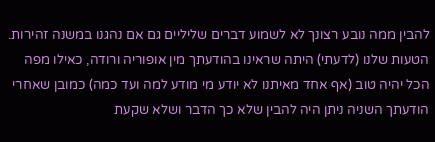להבין ממה נובע רצונך לא לשמוע דברים שליליים גם אם נהגנו במשנה זהירות. הטעות שלנו (לדעתי) היתה שראינו בהודעתך מין אופוריה ורודה, כאילו מפה הכל יהיה טוב (אף אחד מאיתנו לא יודע מי מודע למה ועד כמה) כמובן שאחרי הודעתך השניה ניתן היה להבין שלא כך הדבר ושלא שקעת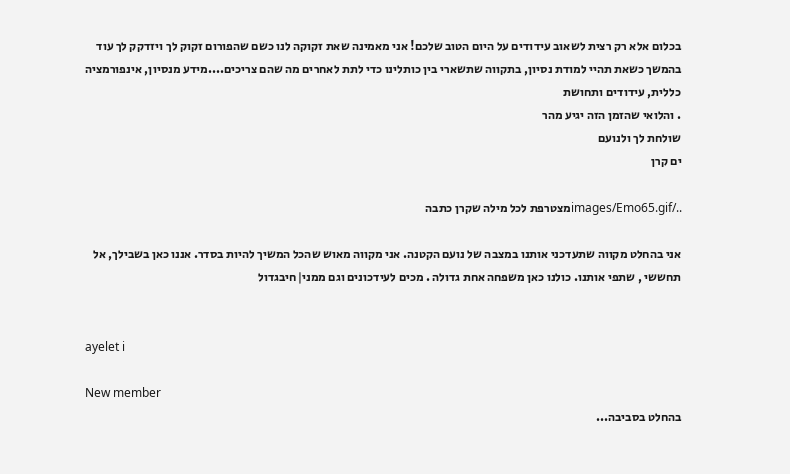בכלום אלא רק רצית לשאוב עידודים על היום הטוב שלכם! אני מאמינה שאת זקוקה לנו כשם שהפורום זקוק לך ויזדקק לך עוד בהמשך כשאת תהיי למודת נסיון, בתקווה שתשארי בין כותלינו כדי לתת לאחרים מה שהם צריכים....מידע מנסיון, אינפורמציה כללית, עידודים ותחושת
. והלואי שהזמן הזה יגיע מהר
שולחת לך ולנועם
ים קרן

../images/Emo65.gifמצטרפת לכל מילה שקרן כתבה

אני בהחלט מקווה שתעדכני אותנו במצבה של נועם הקטנה. אני מקווה מאוש שהכל המשיך להיות בסדר. אננו כאן בשבילך, אל תחששי , שתפי אותנו. כולנו כאן משפחה אחת גדולה . מכים לעידכונים וגם ממני|חיבגדול


ayelet i

New member
בהחלט בסביבה...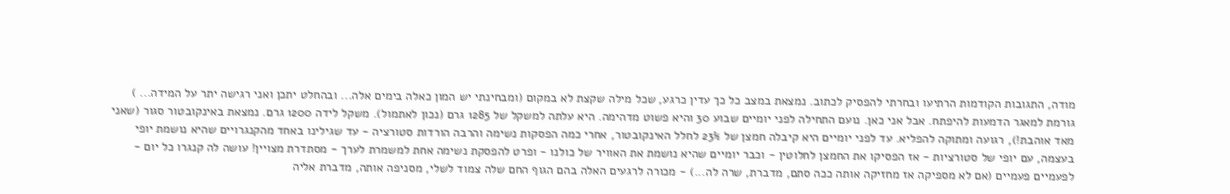מודה, התגובות הקודמות הרתיעו ובחרתי להפסיק לכתוב. נמצאת במצב כל כך עדין כרגע, שכל מילה שקצת לא במקום (ומבחינתי יש המון כאלה בימים אלה... ובהחלט יתכן ואני רגישה יתר על המידה... ) גורמת למאגר הדמעות להיפתח. אבל אני כאן. נועם התחילה לפני יומיים שבוע 30 והיא פשוט מדהימה. היא עלתה למשקל של 1285 גרם (נכון לאתמול). משקל לידה 1200 גרם. נמצאת באינקובטור סגור (שאני מאד אוהבת!), רגועה ומתוקה להפליא. עד לפני יומיים היא קיבלה חמצן של 23% לחלל האינקובטור, אחרי כמה הפסקות נשימה והרבה הורדות סטורציה - עד שגילינו באחד מהקנגרויים שהיא נושמת יופי בעצמה, עם יופי של סטורציות - אז הפסיקו את החמצן לחלוטין - וכבר יומיים שהיא נושמת את האוויר של כולנו - ופרט להפסקת נשימה אחת למשמרת לערך - מסתדרת מצויין! עושה לה קנגרו כל יום - לפעמיים פעמיים (אם לא מספיקה אז מחזיקה אותה ככה סתם, מדברת, שרה לה...) - מכורה לרגעים האלה בהם הגוף החם שלה צמוד לשלי, מסניפה אותה, מדברת אליה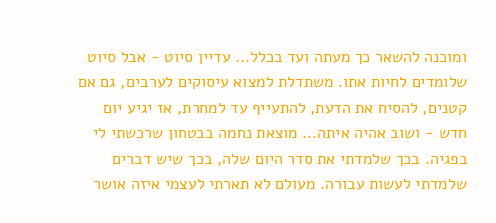ומוכנה להשאר כך מעתה ועד בכלל... עדיין סיוט - אבל סיוט שלומדים לחיות אתו. משתדלת למצוא עיסוקים לערבים, גם אם קטנים, להסיח את הדעת, להתעייף עד למחרת, אז יגיע יום חדש - ושוב אהיה איתה... מוצאת נחמה בבטחון שרכשתי לי בפגיה. בכך שלמדתי את סדר היום שלה, בכך שיש דברים שלמדתי לעשות עבורה. מעולם לא תארתי לעצמי איזה אושר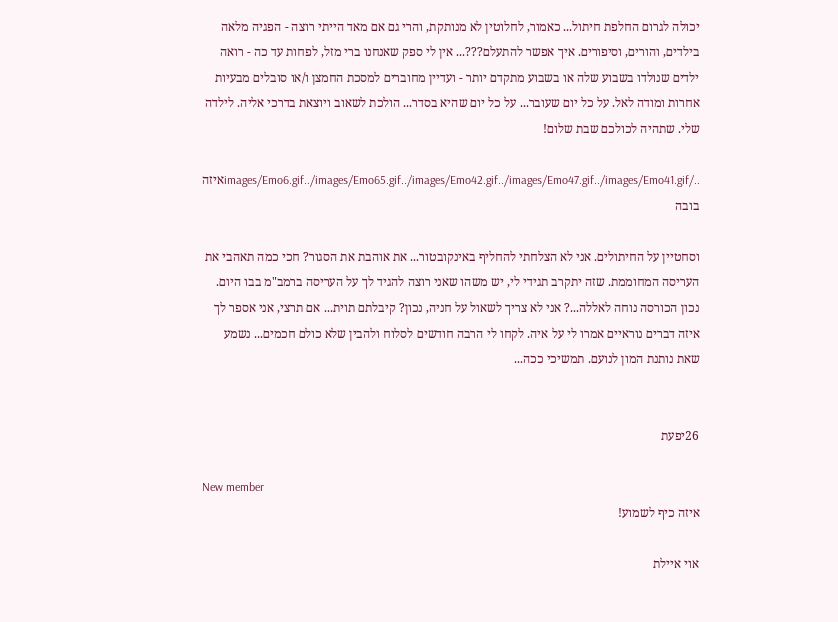יכולה לגרום החלפת חיתול... כאמור, לחלוטין לא מנותקת, והרי גם אם מאד הייתי רוצה - הפגיה מלאה בילדים, והורים, וסיפורים. איך אפשר להתעלם???... אין לי ספק שאנחנו ברי מזל, לפחות עד כה - רואה ילדים שנולדו בשבוע שלה או בשבוע מתקדם יותר - ועדיין מחוברים למסכת החמצן ו/או סובלים מבעיות אחרות ומודה לאל. על כל יום שעובר... על כל יום שהיא בסדר... הולכת לשאוב ויוצאת בדרכי אליה. לילדה שלי. שתהיה לכולכם שבת שלום!

../images/Emo6.gif../images/Emo65.gif../images/Emo42.gif../images/Emo47.gif../images/Emo41.gifאיזה בובה

וסחטיין על החיתולים. אני לא הצלחתי להחליף באינקובטור... את אוהבת את הסגור? חכי כמה תאהבי את העריסה המחוממת. שזה יתקרב תגידי לי, יש משהו שאני רוצה להגיד לך על העריסה ברמב"מ בבו היום. נכון הכורסה נוחה לאללה...? אני לא צריך לשאול על חניה, נכון? קיבלתם תוית... אם תרצי, אני אספר לך איזה דברים נוראיים אמרו לי על איה. לקחו לי הרבה חודשים לסלוח ולהבין שלא כולם חכמים... נשמע שאת נותנת המון לנועם. תמשיכי ככה...


26יפעת

New member
איזה כיף לשמוע!

אוי איילת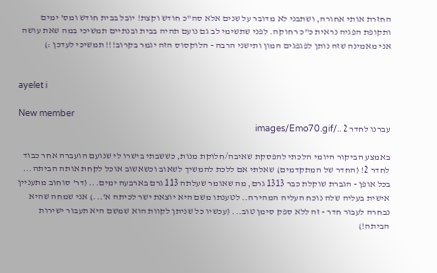החזרת אותי אחורה, ושתבני לא מדובר על שנים אלא סה"כ חודש וקצת! יובל בבית חודש ומס' ימים ותקופת הפגיה נראית כ"כ רחוקה. לפני שתשימי לב גם נועם תהיה בבית ובנתיים תמשיכי במה שאת עושה אני מאמינה שזה נותן לפגפגים המון ותישני הרבה - הלוקסוס הזה יגמר בקרוב!!! תמשיכי לעדכן :)


ayelet i

New member
עברנו לחדר 2 ../images/Emo70.gif

באמצע הביקור היומי הלכתי להפסקת שאיבה/חלוקת מנות, כששבתי בישרו לי שנועם הועברה אחר כבוד לחדר 2! (החדר של המתקדמים) שאלתי אם ללכת להמשיך לשאוב וכשאשוב אוכל לקחת אותה הביתה...
בכל אופן - הגברת שוקלת כבר 1313 גרם, מה שאומר שעלתה 113 גרם בארבעה ימים... (דר' סוחוב מתעניין אישית בעליה שלה נוכח העליה המהירה.. לטענתו משם היא יוצאת ישר לכיתה א'...) אני שמחה שהיא נבחרה לעבור חדר - זה ללא ספק סימן טוב... (עכשיו כל שניתן לקוות הוא שמשם היא תעבור ישירות הביתה!)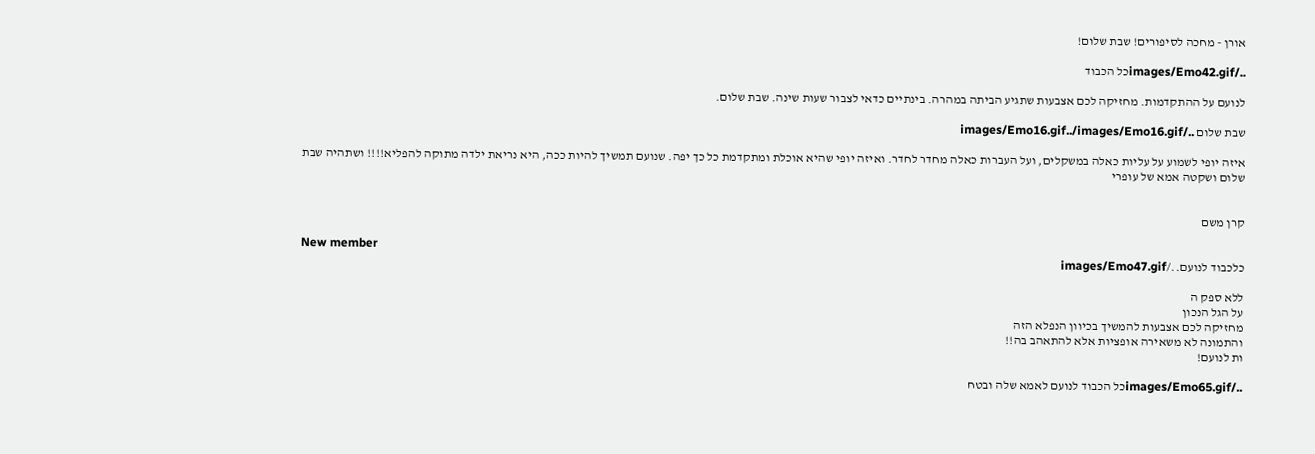אורן - מחכה לסיפורים! שבת שלום!

../images/Emo42.gifכל הכבוד

לנועם על ההתקדמות. מחזיקה לכם אצבעות שתגיע הביתה במהרה. בינתיים כדאי לצבור שעות שינה. שבת שלום.

שבת שלום ../images/Emo16.gif../images/Emo16.gif

איזה יופי לשמוע על עליות כאלה במשקלים, ועל העברות כאלה מחדר לחדר. ואיזה יופי שהיא אוכלת ומתקדמת כל כך יפה. שנועם תמשיך להיות ככה, היא נריאת ילדה מתוקה להפליא!!!! ושתהיה שבת שלום ושקטה אמא של עופרי


קרן משם

New member
כלכבוד לנועם../images/Emo47.gif

ללא ספק ה
על הגל הנכון
מחזיקה לכם אצבעות להמשיך בכיוון הנפלא הזה
והתמונה לא משאירה אופציות אלא להתאהב בה!!
ות לנועם!

../images/Emo65.gifכל הכבוד לנועם לאמא שלה ובטח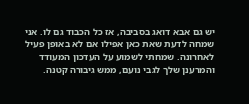יש גם אבא דואג בסביבה, אז כל הכבוד גם לו. אני שמחה לדעת שאת כאן אפילו אם לא באופן פעיל לאחרונה. שמחתי לשמוע על העדכון המעודד והמרענן שלך לגבי נועם, ממש גיבורה קטנה.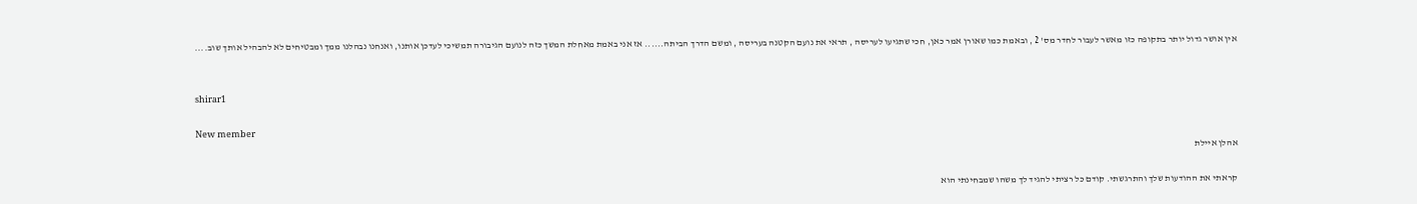אין אושר גדול יותר בתקופה כזו מאשר לעבור לחדר מס' 2 , ובאמת כמו שאורן אמר כאן, חכי שתגיעו לעריסה , תראי את נועם הקטנה בעריסה , ומשם הדרך הביתה...... אז אני באמת מאחלת המשך כזה לנועם הגיבורה תמשיכי לעדכן אותנו, ואנחנו נבהלנו ממך ומבטיחים לא להבהיל אותך שוב....


shirar1

New member
אהלן איילת

קראתי את ההודעות שלך והתרגשתי. קודם כל רציתי להגיד לך משהו שמבחינתי הוא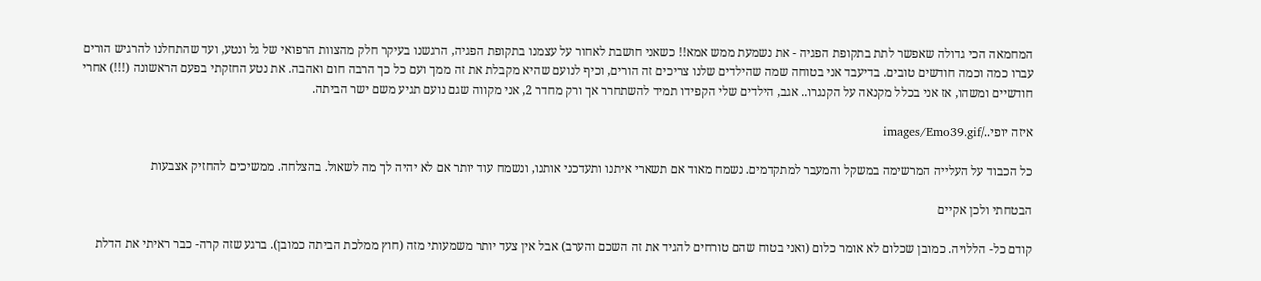המחמאה הכי גדולה שאפשר לתת בתקופת הפגיה - את נשמעת ממש אמא!! כשאני חושבת לאחור על עצמנו בתקופת הפגיה, הרגשנו בעיקר חלק מהצוות הרפואי של גל ונטע, ועד שהתחלנו להרגיש הורים עברו כמה וכמה חודשים טובים. בדיעבד אני בטוחה שמה שהילדים שלנו צריכים זה הורים, וכיף לנועם שהיא מקבלת את זה ממך ועם כל כך הרבה חום ואהבה. את נטע החזקתי בפעם הראשונה (!!!) אחרי חודשיים ומשהו, אז אני בכלל מקנאה על הקנגרו.. אגב, הילדים שלי הקפידו תמיד להשתחרר אך ורק מחדר 2, אני מקווה שגם נועם תגיע משם ישר הביתה.

איזה יופי../images/Emo39.gif

כל הכבוד על העלייה המרשימה במשקל והמעבר למתקדמים. נשמח מאוד אם תשארי איתנו ותעדכני אותנו, ונשמח עוד יותר אם לא יהיה לך מה לשאול. בהצלחה. ממשיכים להחזיק אצבעות

הבטחתי ולכן אקיים

קודם כל- הללויה. כמובן שכלום לא אומר כלום (ואני בטוח שהם טורחים להגיד את זה השכם והערב) אבל אין צעד יותר משמעותי מזה (חוץ ממלכת הביתה כמובן). ברגע שזה קרה- כבר ראיתי את הדלת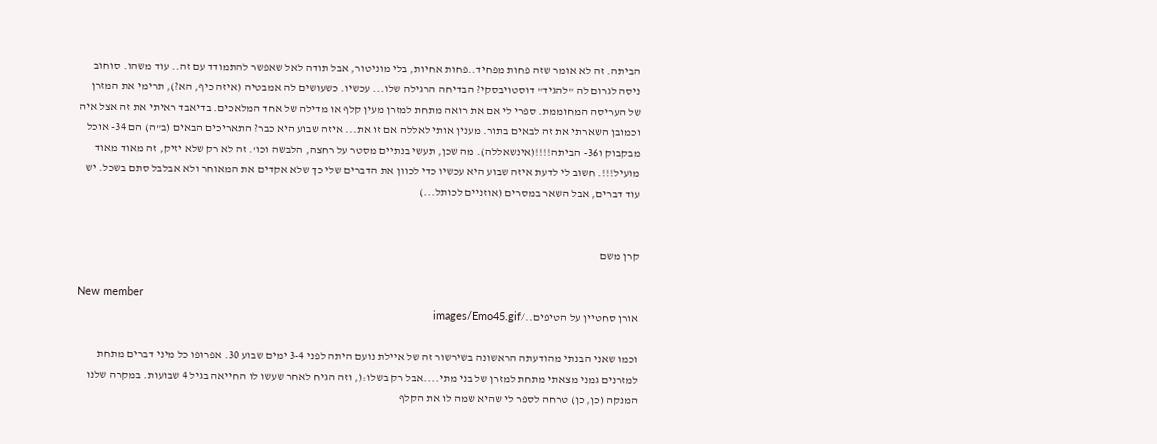הביתה. זה לא אומר שזה פחות מפחיד..פחות אחיות, בלי מוניטור, אבל תודה לאל שאפשר להתמודד עם זה.. עוד משהו. סוחוב ניסה לגרום לה "להגיד" דוסטויבסקי? הבדיחה הרגילה שלו... עכשיו. כשעושים לה אמבטיה (איזה כיף, הא?), תרימי את המזרן של העריסה המחוממת. ספרי לי אם את רואה מתחת למזרן מעין קלף או מדילה של אחד המלאכים. בדיאבד ראיתי את זה אצל איה וכמובן השארתי את זה לבאים בתור. מענין אותי לאללה אם זו את... איזה שבוע היא כבר? התאריכים הבאים (ב"ה) הם 34- אוכל מבקבוק ו36- הביתה!!!!(אינשאללה). מה שכן, תעשי בנתיים מסטר על רחצה, הלבשה וכו'. זה לא רק שלא יזיק, זה מאוד מאוד מועיל!!!. חשוב לי לדעת איזה שבוע היא עכשיו כדי לכוון את הדברים שלי כך שלא אקדים את המאוחר ולא אבלבל סתם בשכל. יש עוד דברים, אבל השאר במסרים (אוזניים לכותל...)


קרן משם

New member
אורן סחטיין על הטיפים../images/Emo45.gif

וכמו שאני הבנתי מהודעתה הראשונה בשירשור זה של איילת נועם היתה לפני 3-4 ימים שבוע 30. אפרופו כל מיני דברים מתחת למזרנים גמני מצאתי מתחת למזרן של בני מתי....אבל רק בשלו:(, וזה הגיח לאחר שעשו לו החייאה בגיל 4 שבועות. במקרה שלנו המנקה (כן, כן) טרחה לספר לי שהיא שמה לו את הקלף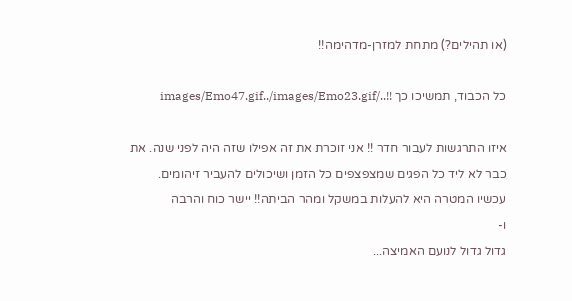(או תהילים?) מתחת למזרן-מדהימה!!

כל הכבוד, תמשיכו כך !!../images/Emo47.gif../images/Emo23.gif

איזו התרגשות לעבור חדר !! אני זוכרת את זה אפילו שזה היה לפני שנה. את כבר לא ליד כל הפגים שמצפצפים כל הזמן ושיכולים להעביר זיהומים. עכשיו המטרה היא להעלות במשקל ומהר הביתה!! יישר כוח והרבה
ו-
גדול גדול לנועם האמיצה...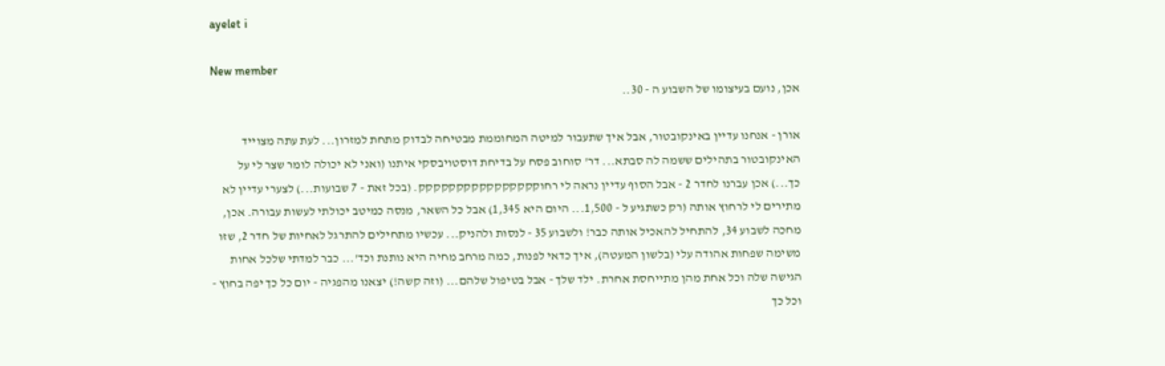ayelet i

New member
אכן, נועם בעיצומו של השבוע ה - 30..

אורן - אנחנו עדיין באינקובטור, אבל איך שתעבור למיטה המחוממת מבטיחה לבדוק מתחת למזרון... לעת עתה מצוייד האינקובטור בתהילים ששמה לה סבתא... דר' סוחוב פסח על בדיחת דוסטויבסקי איתנו (ואני לא יכולה לומר שצר לי על כך...) אכן עברנו לחדר 2 - אבל הסוף עדיין נראה לי רחוקקקקקקקקקקקקקקקק. (בכל זאת - 7 שבועות...) לצערי עדיין לא מתירים לי לרחוץ אותה (רק כשתגיע ל - 1,500... היום היא 1,345) אבל כל השאר, מנסה כמיטב יכולתי לעשות עבורה. אכן, מחכה לשבוע 34, להתחיל להאכיל אותה כבר! ולשבוע 35 - לנסות ולהניק... עכשיו מתחילים להתרגל לאחיות של חדר 2, שזו משימה שפחות אהודה עלי (בלשון המעטה), איך כדאי לפנות, כמה מרחב מחיה היא נותנת וכד'... כבר למדתי שלכל אחות הגישה שלה וכל אחת מהן מתייחסת אחרת. ילד שלך - אבל בטיפול שלהם... (וזה קשה!) יצאנו מהפגיה - יום כל כך יפה בחוץ - וכל כך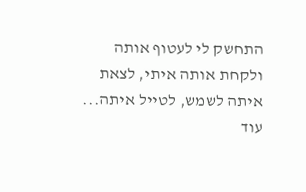התחשק לי לעטוף אותה ולקחת אותה איתי, לצאת איתה לשמש, לטייל איתה... עוד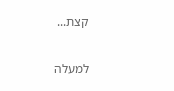קצת...

למעלה